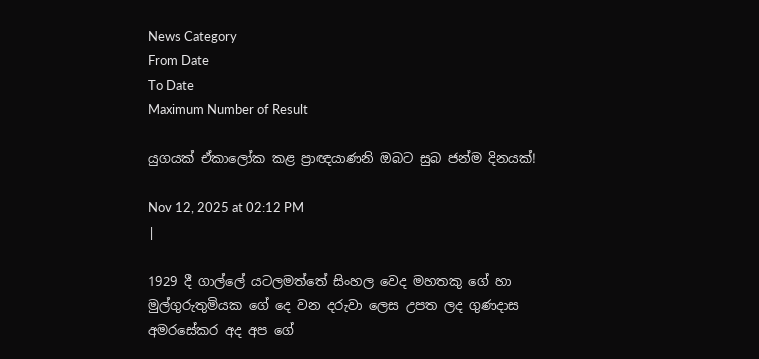News Category
From Date
To Date
Maximum Number of Result

යුගයක් ඒකාලෝක කළ ප්‍රාඥයාණනි ඔබට සුබ ජන්ම දිනයක්!

Nov 12, 2025 at 02:12 PM
|

1929 දී ගාල්ලේ යටලමත්තේ සිංහල වෙද මහතකු ගේ හා මුල්ගුරුතුමියක ගේ දෙ වන දරුවා ලෙස උපත ලද ගුණදාස අමරසේකර අද අප ගේ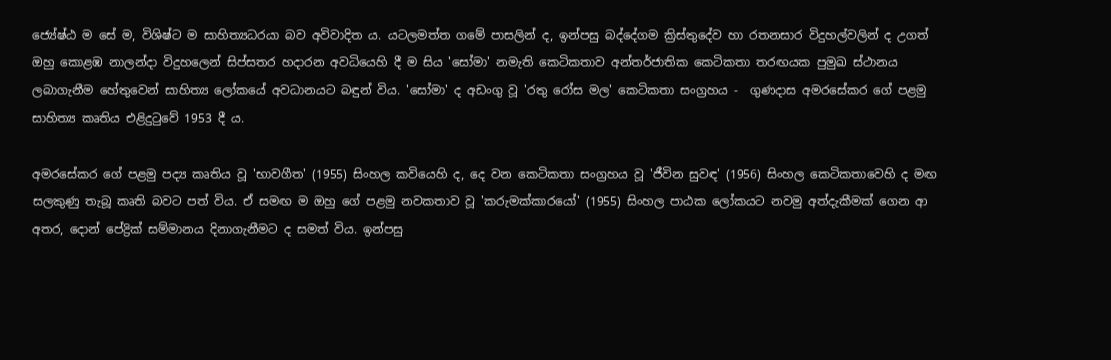ජ්‍යේෂ්ඨ ම සේ ම, විශිෂ්ට ම සාහිත්‍යධරයා බව අවිවාදිත ය. යටලමත්ත ගමේ පාසලින් ද, ඉන්පසු බද්දේගම ක්‍රිස්තුදේව හා රතනසාර විදුහල්වලින් ද උගත් ඔහු කොළඹ නාලන්දා විදුහලෙන් සිප්සතර හදාරන අවධියෙහි දී ම සිය 'සෝමා' නමැති කෙටිකතාව අන්තර්ජාතික කෙටිකතා තරඟයක පුමුඛ ස්ථානය ලබාගැනීම හේතුවෙන් සාහිත්‍ය ලෝකයේ අවධානයට බඳුන් විය. 'සෝමා' ද අඩංගු වූ 'රතු රෝස මල' කෙටිකතා සංග්‍රහය -  ගුණදාස අමරසේකර ගේ පළමු සාහිත්‍ය කෘතිය එළිදුටුවේ 1953 දී ය.

අමරසේකර ගේ පළමු පද්‍ය කෘතිය වූ 'භාවගීත' (1955) සිංහල කවියෙහි ද, දෙ වන කෙටිකතා සංග්‍රහය වූ 'ජීවින සුවඳ' (1956) සිංහල කෙටිකතාවෙහි ද මඟ සලකුණු තැබූ කෘති බවට පත් විය. ඒ සමඟ ම ඔහු ගේ පළමු නවකතාව වූ 'කරුමක්කාරයෝ' (1955) සිංහල පාඨක ලෝකයට නවමු අත්දැකීමක් ගෙන ආ අතර, දොන් පේද්‍රික් සම්මානය දිනාගැනීමට ද සමත් විය. ඉන්පසු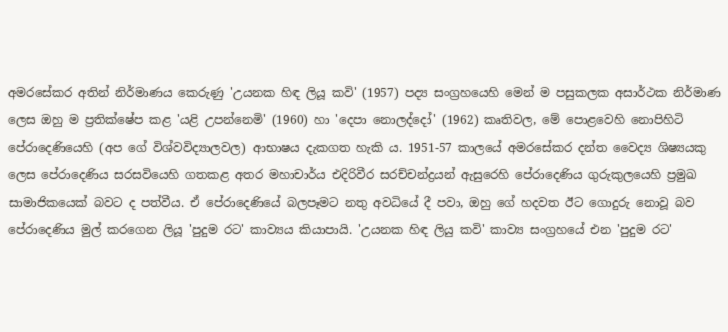අමරසේකර අතින් නිර්මාණය කෙරුණු 'උයනක හිඳ ලියූ කවි' (1957) පද්‍ය සංග්‍රහයෙහි මෙන් ම පසුකලක අසාර්ථක නිර්මාණ ලෙස ඔහු ම ප්‍රතික්ෂේප කළ 'යළි උපන්නෙමි' (1960) හා 'දෙපා නොලද්දෝ' (1962) කෘතිවල, මේ පොළවෙහි නොපිහිටි පේරාදෙණියෙහි (අප ගේ විශ්වවිද්‍යාලවල) ආභාෂය දැකගත හැකි ය. 1951-57 කාලයේ අමරසේකර දන්ත වෛද්‍ය ශිෂ්‍යයකු ලෙස පේරාදෙණිය සරසවියෙහි ගතකළ අතර මහාචාර්ය එදිරිවීර සරච්චන්ද්‍රයන් ඇසුරෙහි පේරාදෙණිය ගුරුකුලයෙහි ප්‍රමුඛ සාමාජිකයෙක් බවට ද පත්වීය. ඒ පේරාදෙණියේ බලපෑමට නතු අවධියේ දී පවා, ඔහු ගේ හදවත ඊට ගොදුරු නොවූ බව පේරාදෙණිය මුල් කරගෙන ලියූ 'පුදුම රට' කාව්‍යය කියාපායි. 'උයනක හිඳ ලියු කවි' කාව්‍ය සංග්‍රහයේ එන 'පුදුම රට'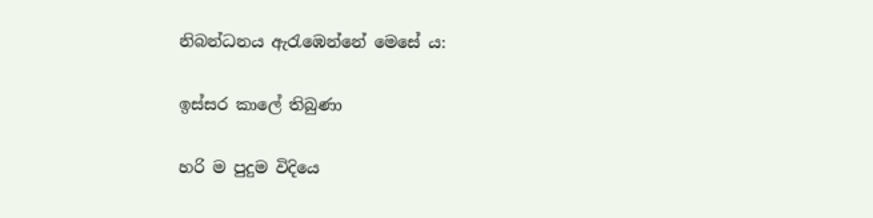නිබන්ධනය ඇරැඹෙන්නේ මෙසේ ය:

ඉස්සර කාලේ තිබුණා

හරි ම පුදුම විදියෙ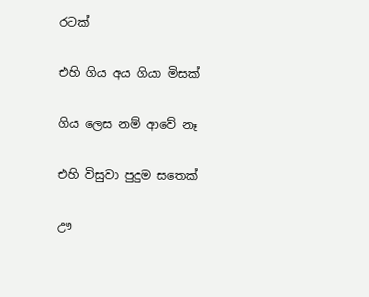රටක්

එහි ගිය අය ගියා මිසක්

ගිය ලෙස නම් ආවේ නෑ

එහි විසුවා පුදුම සතෙක්

ඌ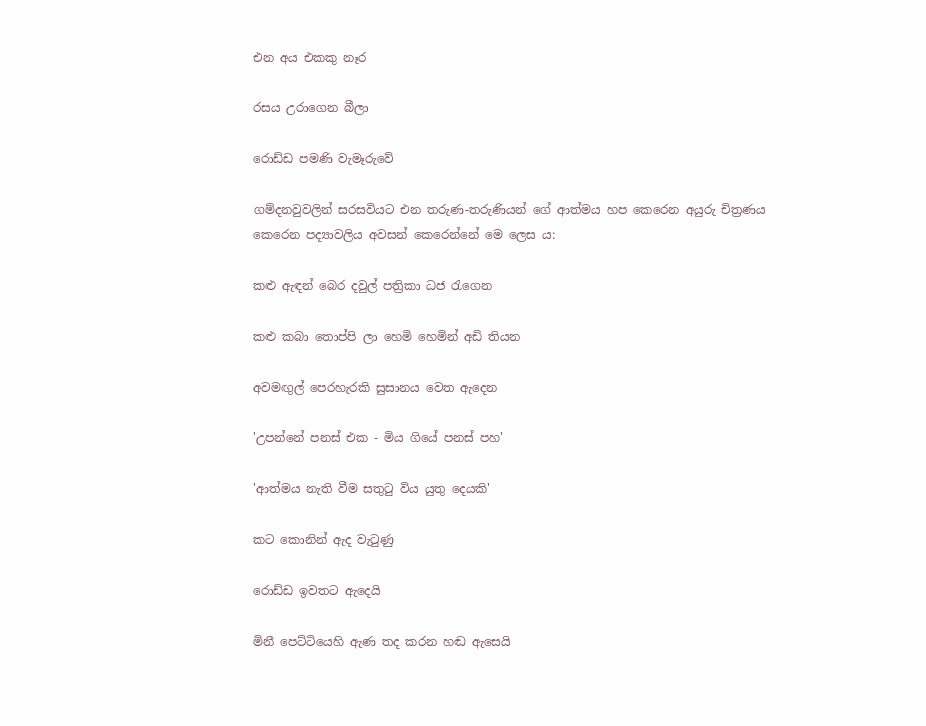එන අය එකකු නෑර

රසය උරාගෙන බීලා

රොඩ්ඩ පමණි වැමෑරුවේ

ගම්දනවුවලින් සරසවියට එන තරුණ-තරුණියන් ගේ ආත්මය හප කෙරෙන අයුරු චිත්‍රණය කෙරෙන පද්‍යාවලිය අවසන් කෙරෙන්නේ මෙ ලෙස ය:

කළු ඇඳන් බෙර දවුල් පත්‍රිකා ධජ රැගෙන

කළු කබා තොප්පි ලා හෙමි හෙමින් අඩි තියන

අවමඟුල් පෙරහැරකි සුසානය වෙත ඇදෙන

'උපන්නේ පනස් එක - මිය ගියේ පනස් පහ'

'ආත්මය නැති වීම සතුටු විය යුතු දෙයකි'

කට කොනින් ඇද වැටුණු

රොඩ්ඩ ඉවතට ඇදෙයි

මිනී පෙට්ටියෙහි ඇණ තද කරන හඬ ඇසෙයි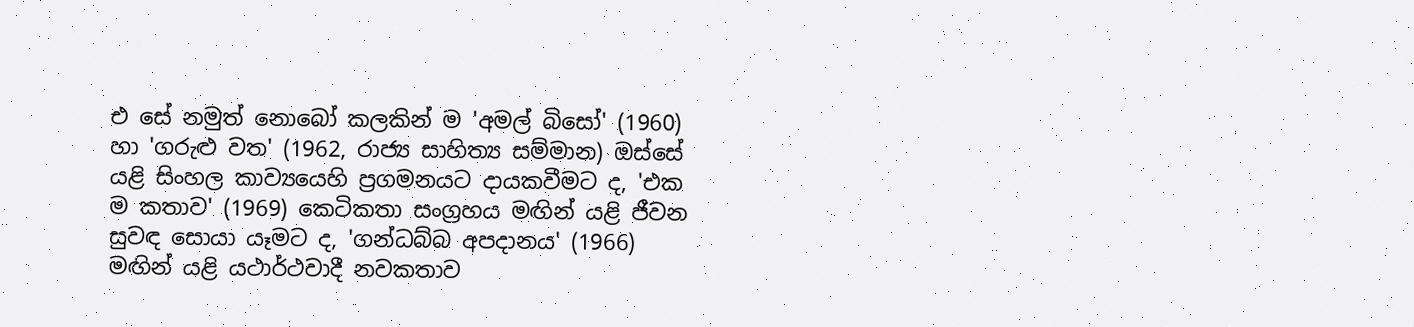එ සේ නමුත් නොබෝ කලකින් ම 'අමල් බිසෝ' (1960) හා 'ගරුළු වත' (1962, රාජ්‍ය සාහිත්‍ය සම්මාන) ඔස්සේ යළි සිංහල කාව්‍යයෙහි ප්‍රගමනයට දායකවීමට ද, 'එක ම කතාව' (1969) කෙටිකතා සංග්‍රහය මඟින් යළි ජීවන සුවඳ සොයා යෑමට ද, 'ගන්ධබ්බ අපදානය' (1966) මඟින් යළි යථාර්ථවාදී නවකතාව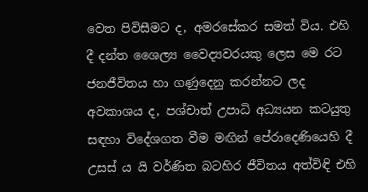වෙත පිවිසීමට ද, අමරසේකර සමත් විය. එහි දී දන්ත ශෛල්‍ය වෛද්‍යවරයකු ලෙස මෙ රට ජනජීවිතය හා ගණුදෙනු කරන්නට ලද අවකාශය ද, පශ්චාත් උපාධි අධ්‍යයන කටයුතු සඳහා විදේශගත වීම මඟින් පේරාදෙණියෙහි දී උසස් ය යි වර්ණිත බටහිර ජීවිතය අත්විඳි එහි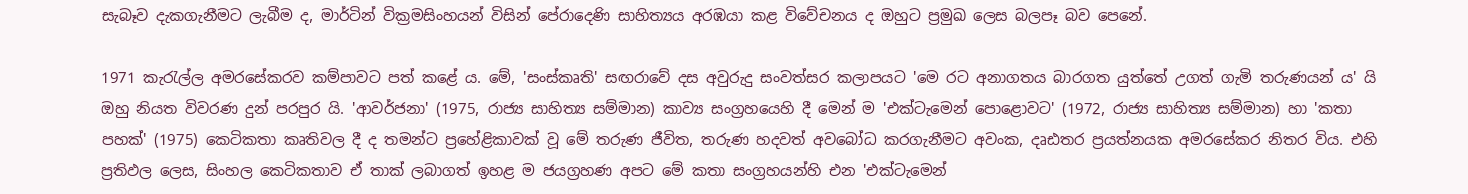සැබෑව දැකගැනීමට ලැබීම ද, මාර්ටින් වික්‍රමසිංහයන් විසින් පේරාදෙණි සාහිත්‍යය අරඹයා කළ විවේචනය ද ඔහුට ප්‍රමුඛ ලෙස බලපෑ බව පෙනේ.

1971 කැරැල්ල අමරසේකරව කම්පාවට පත් කළේ ය. මේ, 'සංස්කෘති' සඟරාවේ දස අවුරුදු සංවත්සර කලාපයට 'මෙ රට අනාගතය බාරගත යුත්තේ උගත් ගැමි තරුණයන් ය' යි ඔහු නියත විවරණ දුන් පරපුර යි. 'ආවර්ජනා' (1975, රාජ්‍ය සාහිත්‍ය සම්මාන) කාව්‍ය සංග්‍රහයෙහි දී මෙන් ම 'එක්ටැමෙන් පොළොවට' (1972, රාජ්‍ය සාහිත්‍ය සම්මාන) හා 'කතා පහක්' (1975) කෙටිකතා කෘතිවල දී ද තමන්ට ප්‍රහේළිකාවක් වූ මේ තරුණ ජීවිත, තරුණ හදවත් අවබෝධ කරගැනීමට අවංක, දෘඪතර ප්‍රයත්නයක අමරසේකර නිතර විය. එහි ප්‍රතිඵල ලෙස, සිංහල කෙටිකතාව ඒ තාක් ලබාගත් ඉහළ ම ජයග්‍රහණ අපට මේ කතා සංග්‍රහයන්හි එන 'එක්ටැමෙන්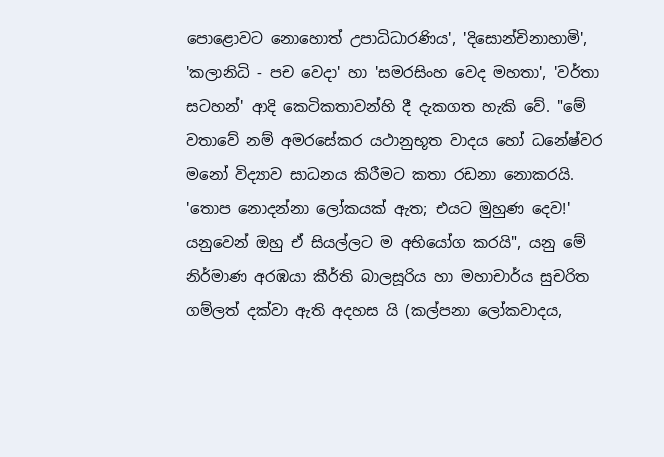පොළොවට නොහොත් උපාධිධාරණිය', 'දිසොන්චිනාහාමි', 'කලානිධි - පච වෙදා' හා 'සමරසිංහ වෙද මහතා', 'වර්තා සටහන්' ආදි කෙටිකතාවන්හි දී දැකගත හැකි වේ. "මේ වතාවේ නම් අමරසේකර යථානුභූත වාදය හෝ ධනේෂ්වර මනෝ විද්‍යාව සාධනය කිරීමට කතා රඩනා නොකරයි. 'තොප නොදන්නා ලෝකයක් ඇත; එයට මුහුණ දෙව!' යනුවෙන් ඔහු ඒ සියල්ලට ම අභියෝග කරයි", යනු මේ නිර්මාණ අරඹයා කීර්ති බාලසූරිය හා මහාචාර්ය සුචරිත ගම්ලත් දක්වා ඇති අදහස යි (කල්පනා ලෝකවාදය,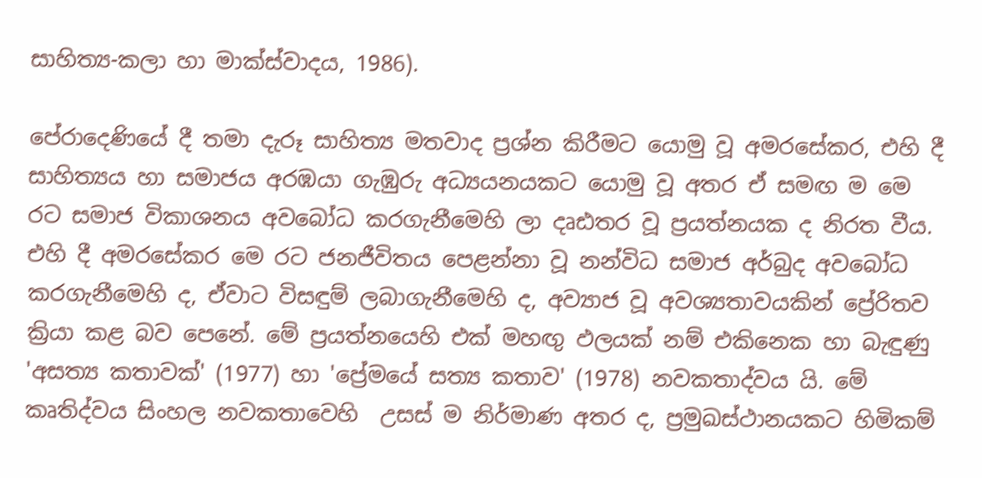සාහිත්‍ය-කලා හා මාක්ස්වාදය, 1986).

පේරාදෙණියේ දී තමා දැරූ සාහිත්‍ය මතවාද ප්‍රශ්න කිරීමට යොමු වූ අමරසේකර, එහි දී සාහිත්‍යය හා සමාජය අරඹයා ගැඹුරු අධ්‍යයනයකට යොමු වූ අතර ඒ සමඟ ම මෙ රට සමාජ විකාශනය අවබෝධ කරගැනීමෙහි ලා දෘඪතර වූ ප්‍රයත්නයක ද නිරත වීය. එහි දී අමරසේකර මෙ රට ජනජීවිතය පෙළන්නා වූ නන්විධ සමාජ අර්බුද අවබෝධ කරගැනීමෙහි ද, ඒවාට විසඳුම් ලබාගැනීමෙහි ද, අව්‍යාජ වූ අවශ්‍යතාවයකින් ප්‍රේරිතව ක්‍රියා කළ බව පෙනේ. මේ ප්‍රයත්නයෙහි එක් මහඟු ඵලයක් නම් එකිනෙක හා බැඳුණු 'අසත්‍ය කතාවක්' (1977) හා 'ප්‍රේමයේ සත්‍ය කතාව' (1978) නවකතාද්වය යි. මේ කෘතිද්වය සිංහල නවකතාවෙහි  උසස් ම නිර්මාණ අතර ද, ප්‍රමුඛස්ථානයකට හිමිකම්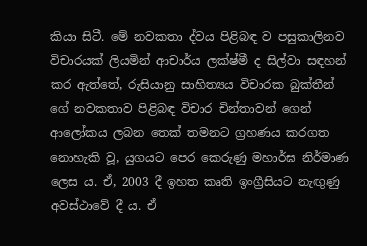කියා සිටී. මේ නවකතා ද්වය පිළිබඳ ව පසුකාලිනව විචාරයක් ලියමින් ආචාර්ය ලක්ෂ්මී ද සිල්වා සඳහන් කර ඇත්තේ, රුසියානු සාහිත්‍යය විචාරක බුක්තීන් ගේ නවකතාව පිළිබඳ විචාර චින්තාවන් ගෙන් ආලෝකය ලබන තෙක් තමනට ග්‍රහණය කරගත නොහැකි වූ, යුගයට පෙර කෙරුණු මහාර්ඝ නිර්මාණ ලෙස ය. ඒ, 2003 දී ඉහත කෘති ඉංග්‍රීසියට නැඟුණු අවස්ථාවේ දී ය. ඒ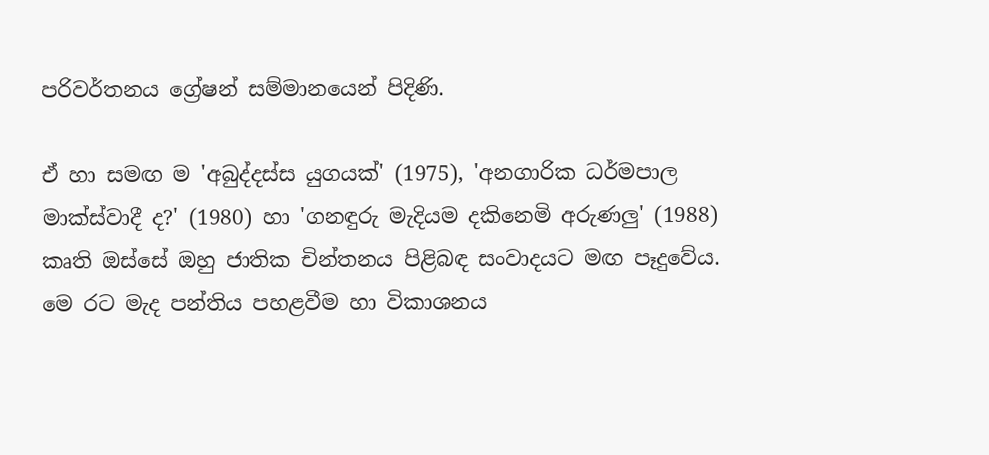පරිවර්තනය ග්‍රේෂන් සම්මානයෙන් පිදිණි.

ඒ හා සමඟ ම 'අබුද්දස්ස යුගයක්' (1975), 'අනගාරික ධර්මපාල මාක්ස්වාදී ද?' (1980) හා 'ගනඳුරු මැදියම දකිනෙමි අරුණලු' (1988) කෘති ඔස්සේ ඔහු ජාතික චින්තනය පිළිබඳ සංවාදයට මඟ පෑදුවේය. මෙ රට මැද පන්තිය පහළවීම හා විකාශනය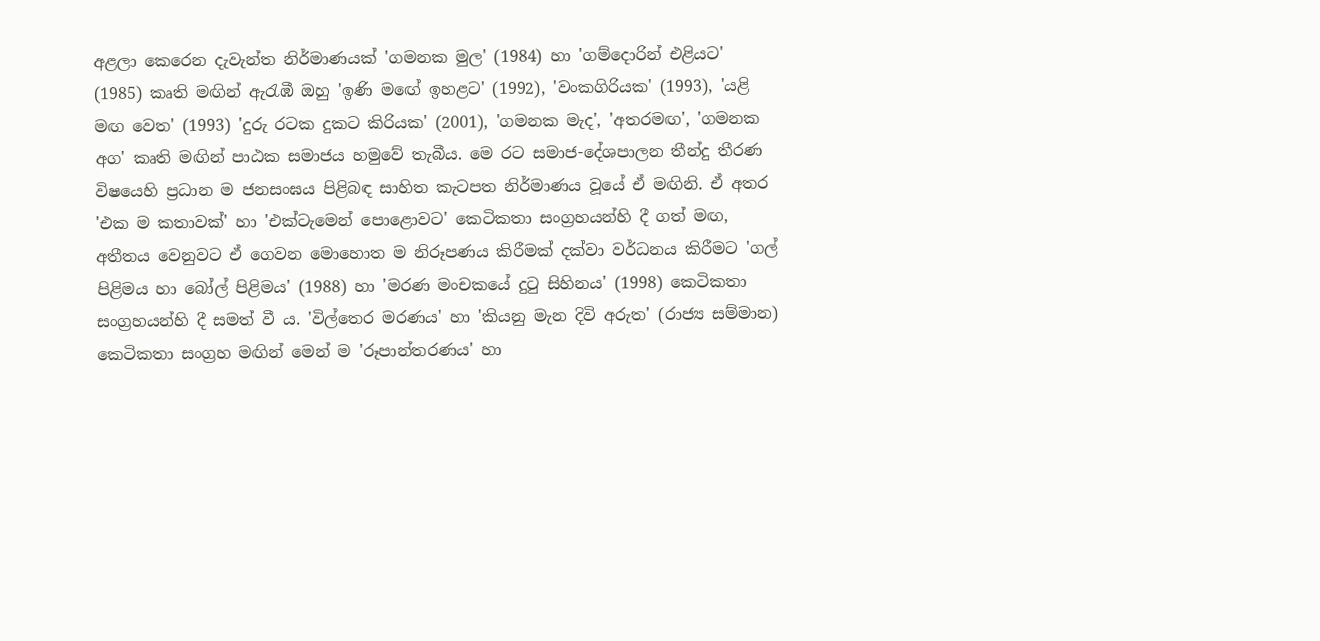අළලා කෙරෙන දැවැන්ත නිර්මාණයක් 'ගමනක මුල' (1984) හා 'ගම්දොරින් එළියට' (1985) කෘති මඟින් ඇරැඹී ඔහු 'ඉණි මඟේ ඉහළට' (1992), 'වංකගිරියක' (1993), 'යළි මඟ වෙත' (1993) 'දුරු රටක දුකට කිරියක' (2001), 'ගමනක මැද', 'අතරමඟ', 'ගමනක අග' කෘති මඟින් පාඨක සමාජය හමුවේ තැබීය. මෙ රට සමාජ-දේශපාලන තීන්දු තීරණ විෂයෙහි ප්‍රධාන ම ජනසංඝය පිළිබඳ සාහිත කැටපත නිර්මාණය වූයේ ඒ මඟිනි. ඒ අතර 'එක ම කතාවක්' හා 'එක්ටැමෙන් පොළොවට' කෙටිකතා සංග්‍රහයන්හි දී ගත් මඟ, අතීතය වෙනුවට ඒ ගෙවන මොහොත ම නිරූපණය කිරීමක් දක්වා වර්ධනය කිරීමට 'ගල් පිළිමය හා බෝල් පිළිමය' (1988) හා 'මරණ මංචකයේ දුටු සිහිනය' (1998) කෙටිකතා සංග්‍රහයන්හි දී සමත් වී ය. 'විල්තෙර මරණය' හා 'කියනු මැන දිවි අරුත' (රාජ්‍ය සම්මාන) කෙටිකතා සංග්‍රහ මඟින් මෙන් ම 'රූපාන්තරණය' හා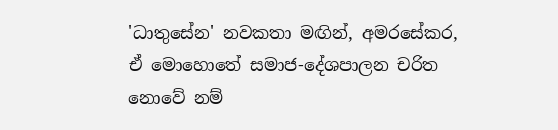'ධාතුසේන' නවකතා මඟින්, අමරසේකර, ඒ මොහොතේ සමාජ-දේශපාලන චරිත නොවේ නම්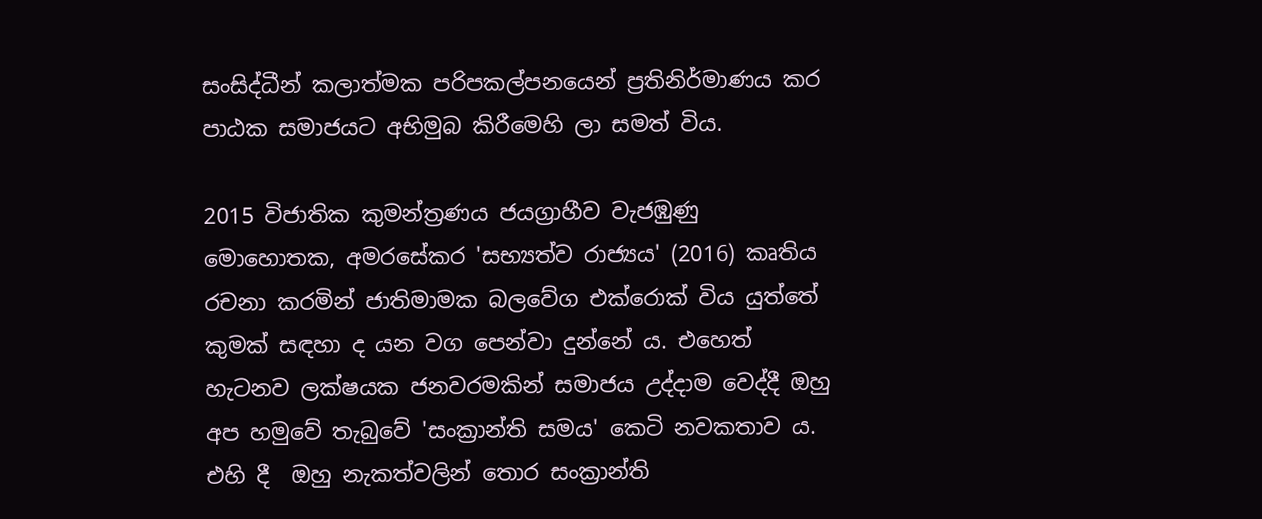සංසිද්ධීන් කලාත්මක පරිපකල්පනයෙන් ප්‍රතිනිර්මාණය කර පාඨක සමාජයට අභිමුබ කිරීමෙහි ලා සමත් විය.

2015 විජාතික කුමන්ත්‍රණය ජයග්‍රාහීව වැජඹුණු මොහොතක, අමරසේකර 'සභ්‍යත්ව රාජ්‍යය' (2016) කෘතිය රචනා කරමින් ජාතිමාමක බලවේග එක්රොක් විය යුත්තේ කුමක් සඳහා ද යන වග පෙන්වා දුන්නේ ය. එහෙත් හැටනව ලක්ෂයක ජනවරමකින් සමාජය උද්දාම වෙද්දී ඔහු අප හමුවේ තැබුවේ 'සංක්‍රාන්ති සමය' කෙටි නවකතාව ය. එහි දී  ඔහු නැකත්වලින් තොර සංක්‍රාන්ති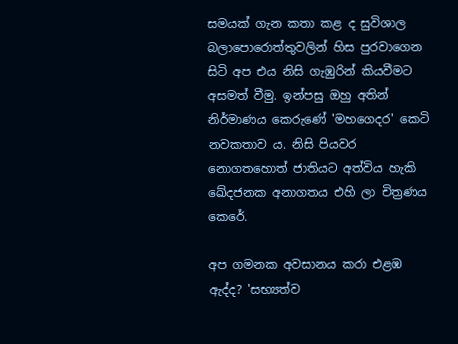සමයක් ගැන කතා කළ ද සුවිශාල බලාපොරොත්තුවලින් හිස පුරවාගෙන සිටි අප එය නිසි ගැඹුරින් කියවීමට අසමත් වීමු. ඉන්පසු ඔහු අතින් නිර්මාණය කෙරුණේ 'මහගෙදර' කෙටි නවකතාව ය. නිසි පියවර නොගතහොත් ජාතියට අත්විය හැකි ඛේදජනක අනාගතය එහි ලා චිත්‍රණය කෙරේ.

අප ගමනක අවසානය කරා එළඹ ඇද්ද? 'සභ්‍යත්ව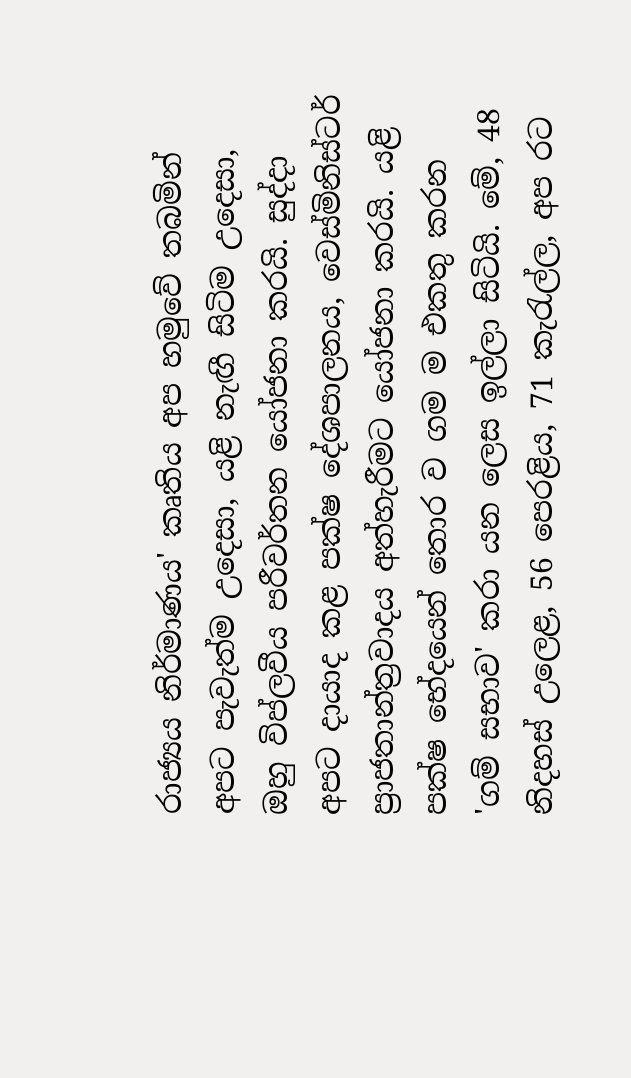රාජ්‍යය නිර්මාණය' කෘතිය අප හමුවේ තබමින් අපට පැවැත්ම උදෙසා, යළි නැඟී සිටිම උදෙසා,  ඔහු විප්ලවීය පරීවර්තන යෝජනා කරයි. සුද්දා අපට දායාද කළ පක්ෂ දේශපාලනය, වෙස්මිනිස්ටර් ප්‍රාජතාන්ත්‍රවාදය අත්හැරීමට යෝජනා කරයි. යළි පක්ෂ භේදයෙන් තොර ව ගම ම එකතු කරන 'ගම් සභාව' කරා යන ලෙස ඉල්ලා සිටියි. මේ, 48 නිදහස් උලෙළ, 56 පෙරළිය, 71 කැරැල්ල, අප රට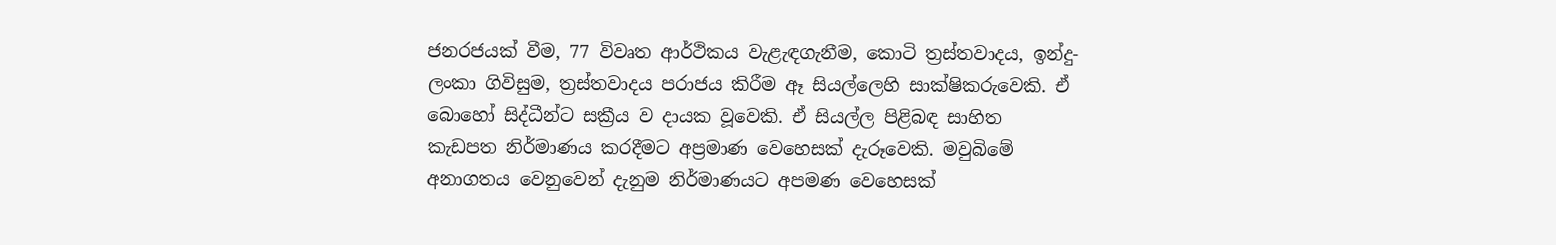ජනරජයක් වීම, 77 විවෘත ආර්ථිකය වැළැඳගැනීම, කොටි ත්‍රස්‌තවාදය, ඉන්දු-ලංකා ගිවිසුම, ත්‍රස්‌තවාදය පරාජය කිරීම ඈ සියල්ලෙහි සාක්ෂිකරුවෙකි. ඒ බොහෝ සිද්ධීන්ට සක්‍රීය ව දායක වූවෙකි. ඒ සියල්ල පිළිබඳ සාහිත කැඩපත නිර්මාණය කරදීමට අප්‍රමාණ වෙහෙසක් දැරූවෙකි. මවුබිමේ අනාගතය වෙනුවෙන් දැනුම නිර්මාණයට අපමණ වෙහෙසක්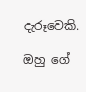දැරූවෙකි.

ඔහු ගේ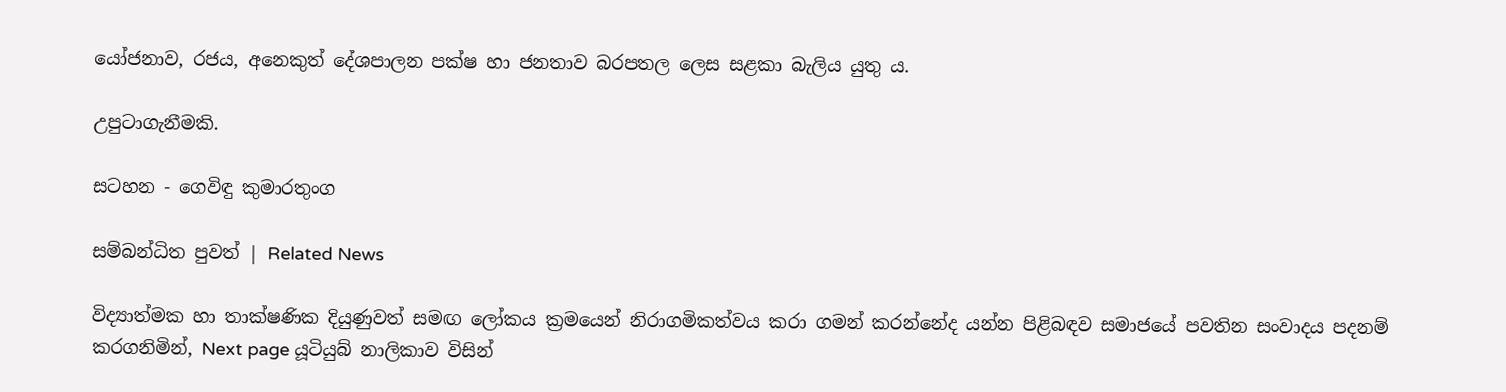යෝජනාව, රජය, අනෙකුත් දේශපාලන පක්ෂ හා ජනතාව බරපතල ලෙස සළකා බැලිය යුතු ය.

උපුටාගැනීමකි.

සටහන - ගෙවිඳු කුමාරතුංග

සම්බන්ධිත පුවත් | Related News

විද්‍යාත්මක හා තාක්ෂණික දියුණුවත් සමඟ ලෝකය ක්‍රමයෙන් නිරාගමිකත්වය කරා ගමන් කරන්නේද යන්න පිළිබඳව සමාජයේ පවතින සංවාදය පදනම් කරගනිමින්, Next page යූටියුබ් නාලිකාව විසින්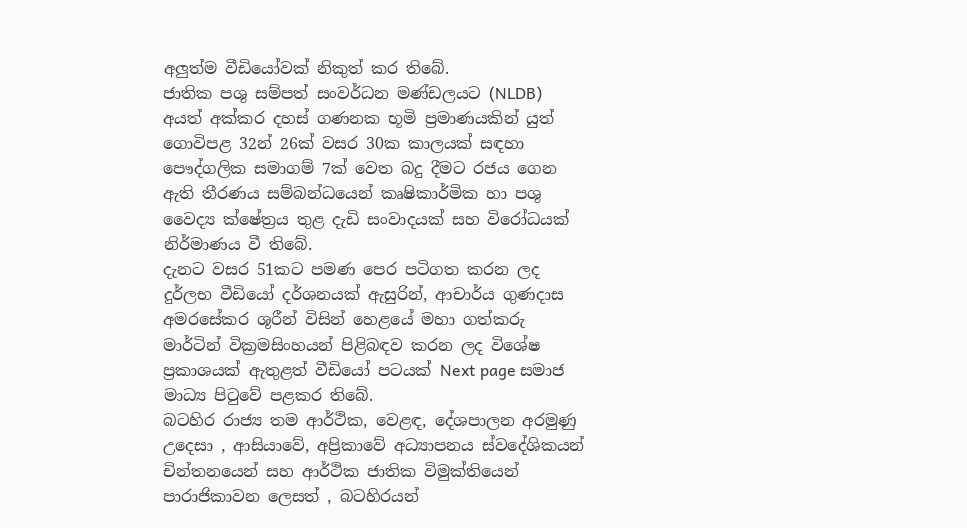අලුත්ම වීඩියෝවක් නිකුත් කර තිබේ.
ජාතික පශු සම්පත් සංවර්ධන මණ්ඩලයට (NLDB) අයත් අක්කර දහස් ගණනක භූමි ප්‍රමාණයකින් යුත් ගොවිපළ 32න් 26ක් වසර 30ක කාලයක් සඳහා පෞද්ගලික සමාගම් 7ක් වෙත බදු දීමට රජය ගෙන ඇති තීරණය සම්බන්ධයෙන් කෘෂිකාර්මික හා පශු වෛද්‍ය ක්ෂේත්‍රය තුළ දැඩි සංවාදයක් සහ විරෝධයක් නිර්මාණය වී තිබේ.
දැනට වසර 51කට පමණ පෙර පටිගත කරන ලද දුර්ලභ වීඩියෝ දර්ශනයක් ඇසුරින්, ආචාර්ය ගුණදාස අමරසේකර ශූරීන් විසින් හෙළයේ මහා ගත්කරු මාර්ටින් වික්‍රමසිංහයන් පිළිබඳව කරන ලද විශේෂ ප්‍රකාශයක් ඇතුළත් වීඩියෝ පටයක් Next page සමාජ මාධ්‍ය පිටුවේ පළකර තිබේ.
බටහිර රාජ්‍ය තම ආර්ථික, වෙළඳ, දේශපාලන අරමුණු උදෙසා , ආසියාවේ, අප්‍රිකාවේ අධ්‍යාපනය ස්වදේශිකයන් චින්තනයෙන් සහ ආර්ථික ජාතික විමුක්තියෙන් පාරාජිකාවන ලෙසත් , බටහිරයන්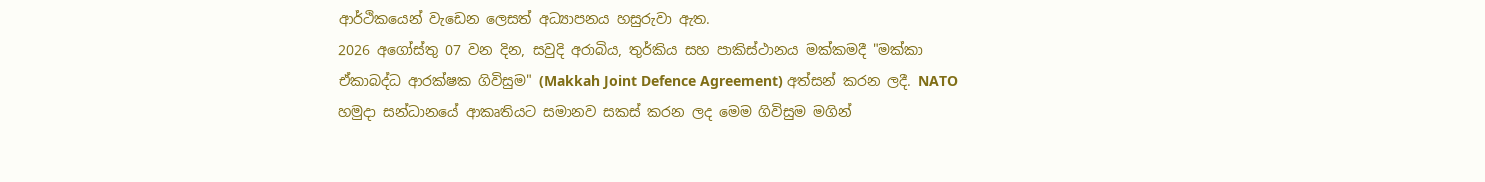ආර්ථිකයෙන් වැඩෙන ලෙසත් අධ්‍යාපනය හසුරුවා ඇත.
2026 අගෝස්තු 07 වන දින, සවුදි අරාබිය, තුර්කිය සහ පාකිස්ථානය මක්කමදී "මක්කා ඒකාබද්ධ ආරක්ෂක ගිවිසුම" (Makkah Joint Defence Agreement) අත්සන් කරන ලදී. NATO හමුදා සන්ධානයේ ආකෘතියට සමානව සකස් කරන ලද මෙම ගිවිසුම මගින්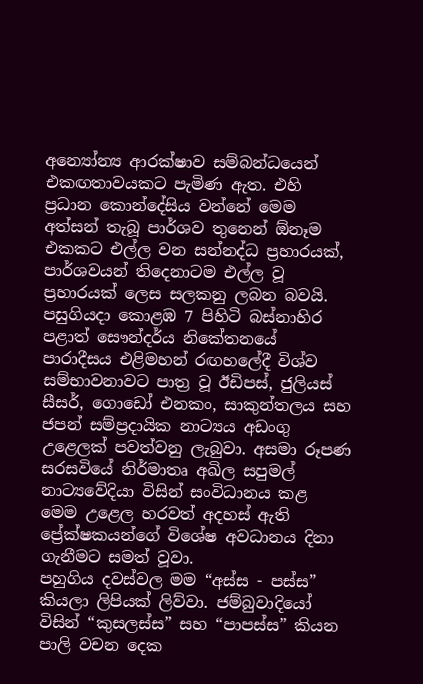අන්‍යෝන්‍ය ආරක්ෂාව සම්බන්ධයෙන් එකඟතාවයකට පැමිණ ඇත. එහි ප්‍රධාන කොන්දේසිය වන්නේ මෙම අත්සන් තැබූ පාර්ශව තුනෙන් ඕනෑම එකකට එල්ල වන සන්නද්ධ ප්‍රහාරයක්, පාර්ශවයන් තිදෙනාටම එල්ල වූ ප්‍රහාරයක් ලෙස සලකනු ලබන බවයි.
පසුගියදා කොළඹ 7 පිහිටි බස්නාහිර පළාත් සෞන්දර්ය නිකේතනයේ පාරාදීසය එළිමහන් රඟහලේදී විශ්ව සම්භාවනාවට පාත්‍ර වූ ඊඩිපස්, ජුලියස් සීසර්, ගොඩෝ එනකං, සාකුන්තලය සහ ජපන් සම්ප්‍රදායික නාට්‍යය අඩංගු උළෙලක් පවත්වනු ලැබුවා. අසමා රූපණ සරසවියේ නිර්මාතෘ අඛිල සපුමල් නාට්‍යවේදියා විසින් සංවිධානය කළ මෙම උළෙල හරවත් අදහස් ඇති ප්‍රේක්ෂකයන්ගේ විශේෂ අවධානය දිනා ගැනීමට සමත් වූවා.
පහුගිය දවස්වල මම “අස්ස - පස්ස” කියලා ලිපියක් ලිව්වා. ජම්බුවාදියෝ විසින් “කුසලස්ස” සහ “පාපස්ස” කියන පාලි වචන දෙක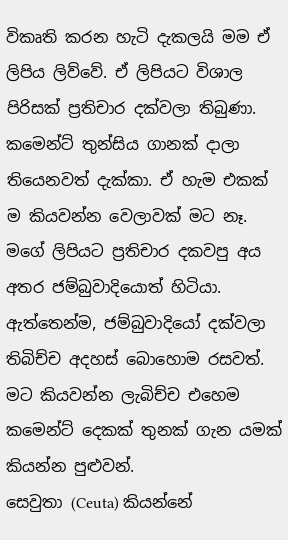විකෘති කරන හැටි දැකලයි මම ඒ ලිපිය ලිව්වේ. ඒ ලිපියට විශාල පිරිසක් ප්‍රතිචාර දක්වලා තිබුණා. කමෙන්ට් තුන්සිය ගානක් දාලා තියෙනවත් දැක්කා. ඒ හැම එකක් ම කියවන්න වෙලාවක් මට නෑ. මගේ ලිපියට ප්‍රතිචාර දකවපු අය අතර ජම්බුවාදියොත් හිටියා. ඇත්තෙන්ම, ජම්බුවාදියෝ දක්වලා තිබිච්ච අදහස් බොහොම රසවත්. මට කියවන්න ලැබිච්ච එහෙම කමෙන්ට් දෙකක් තුනක් ගැන යමක් කියන්න පුළුවන්.
සෙවුතා (Ceuta) කියන්නේ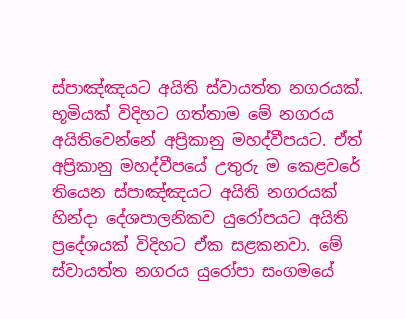ස්පාඤ්ඤයට අයිති ස්වායත්ත නගරයක්. භූමියක් විදිහට ගත්තාම මේ නගරය අයිතිවෙන්නේ අප්‍රිකානු මහද්වීපයට. ඒත් අප්‍රිකානු මහද්වීපයේ උතුරු ම කෙළවරේ තියෙන ස්පාඤ්ඤයට අයිති නගරයක් හින්දා දේශපාලනිකව යුරෝපයට අයිති ප්‍රදේශයක් විදිහට ඒක සළකනවා. මේ ස්වායත්ත නගරය යුරෝපා සංගමයේ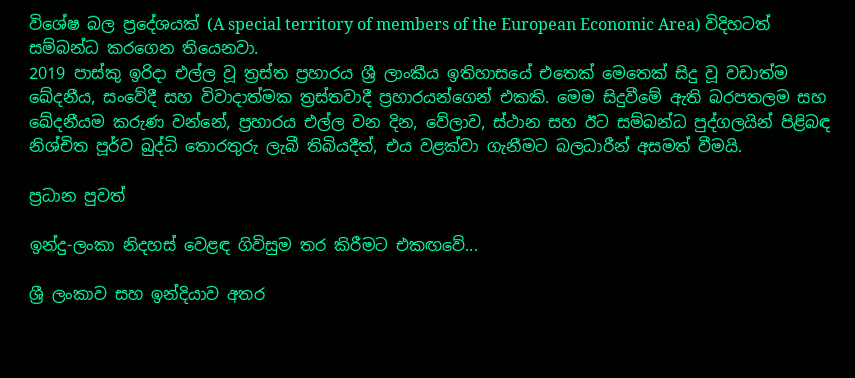විශේෂ බල ප්‍රදේශයක් (A special territory of members of the European Economic Area) විදිහටත් සම්බන්ධ කරගෙන තියෙනවා.
2019 පාස්කු ඉරිදා එල්ල වූ ත්‍රස්ත ප්‍රහාරය ශ්‍රී ලාංකීය ඉතිහාසයේ එතෙක් මෙතෙක් සිදු වූ වඩාත්ම ඛේදනීය, සංවේදී සහ විවාදාත්මක ත්‍රස්තවාදී ප්‍රහාරයන්ගෙන් එකකි. මෙම සිදුවීමේ ඇති බරපතලම සහ ඛේදනීයම කරුණ වන්නේ, ප්‍රහාරය එල්ල වන දින, වේලාව, ස්ථාන සහ ඊට සම්බන්ධ පුද්ගලයින් පිළිබඳ නිශ්චිත පූර්ව බුද්ධි තොරතුරු ලැබී තිබියදීත්, එය වළක්වා ගැනීමට බලධාරීන් අසමත් වීමයි.

ප්‍රධාන පුවත්

ඉන්දු-ලංකා නිදහස් වෙළඳ ගිවිසුම තර කිරීමට එකඟවේ...

ශ්‍රී ලංකාව සහ ඉන්දියාව අතර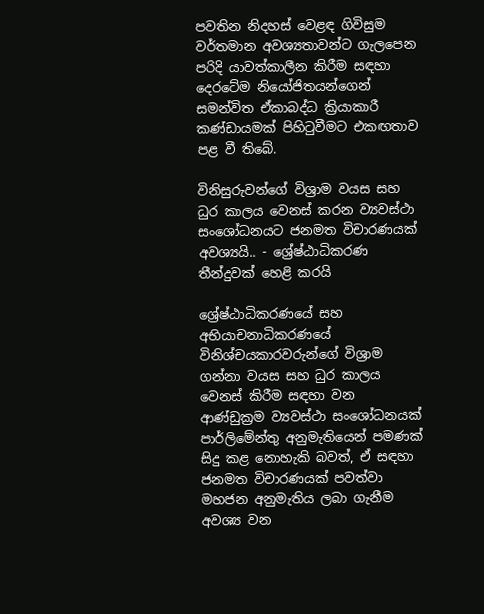පවතින නිදහස් වෙළඳ ගිවිසුම වර්තමාන අවශ්‍යතාවන්ට ගැලපෙන පරිදි යාවත්කාලීන කිරීම සඳහා දෙරටේම නියෝජිතයන්ගෙන් සමන්විත ඒකාබද්ධ ක්‍රියාකාරී කණ්ඩායමක් පිහිටුවීමට එකඟතාව පළ වී තිබේ.

විනිසුරුවන්ගේ විශ්‍රාම වයස සහ ධුර කාලය වෙනස් කරන ව්‍යවස්ථා සංශෝධනයට ජනමත විචාරණයක් අවශ්‍යයි.. - ශ්‍රේෂ්ඨාධිකරණ තීන්දුවක් හෙළි කරයි

ශ්‍රේෂ්ඨාධිකරණයේ සහ අභියාචනාධිකරණයේ විනිශ්චයකාරවරුන්ගේ විශ්‍රාම ගන්නා වයස සහ ධුර කාලය වෙනස් කිරීම සඳහා වන ආණ්ඩුක්‍රම ව්‍යවස්ථා සංශෝධනයක් පාර්ලිමේන්තු අනුමැතියෙන් පමණක් සිදු කළ නොහැකි බවත්, ඒ සඳහා ජනමත විචාරණයක් පවත්වා මහජන අනුමැතිය ලබා ගැනීම අවශ්‍ය වන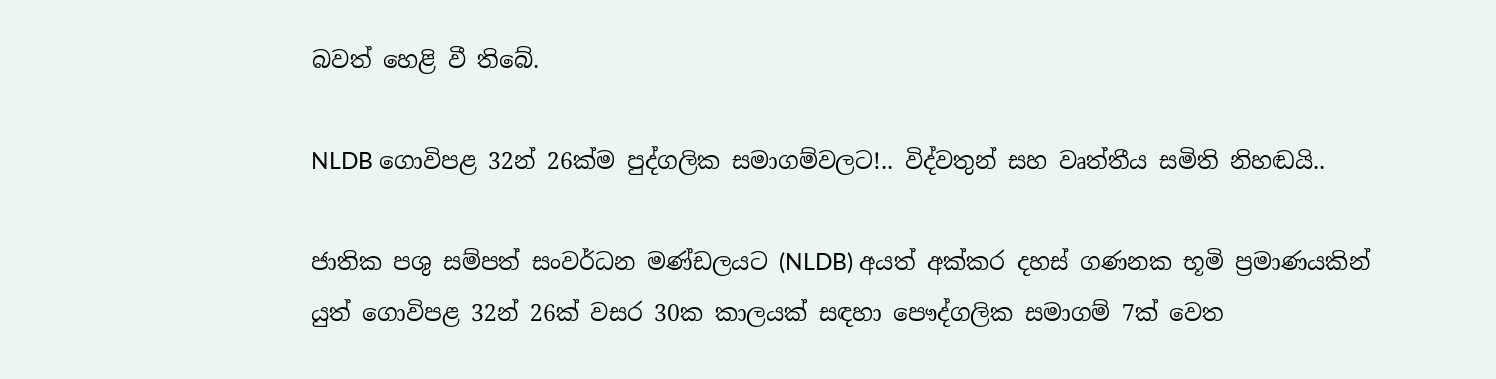බවත් හෙළි වී තිබේ.

NLDB ගොවිපළ 32න් 26ක්ම පුද්ගලික සමාගම්වලට!.. විද්වතුන් සහ වෘත්තීය සමිති නිහඬයි..

ජාතික පශු සම්පත් සංවර්ධන මණ්ඩලයට (NLDB) අයත් අක්කර දහස් ගණනක භූමි ප්‍රමාණයකින් යුත් ගොවිපළ 32න් 26ක් වසර 30ක කාලයක් සඳහා පෞද්ගලික සමාගම් 7ක් වෙත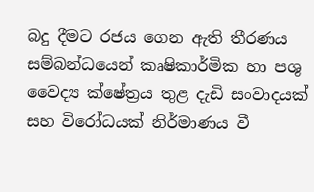බදු දීමට රජය ගෙන ඇති තීරණය සම්බන්ධයෙන් කෘෂිකාර්මික හා පශු වෛද්‍ය ක්ෂේත්‍රය තුළ දැඩි සංවාදයක් සහ විරෝධයක් නිර්මාණය වී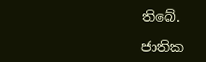තිබේ.

ජාතික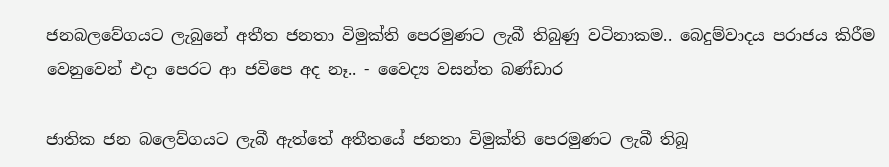ජනබලවේගයට ලැබුනේ අතීත ජනතා විමුක්ති පෙරමුණට ලැබී තිබුණු වටිනාකම.. බෙදුම්වාදය පරාජය කිරීම වෙනුවෙන් එදා පෙරට ආ ජවිපෙ අද නෑ.. - වෛද්‍ය වසන්ත බණ්ඩාර

ජාතික ජන බලෙව්ගයට ලැබී ඇත්තේ අතීතයේ ජනතා විමුක්ති පෙරමුණට ලැබී තිබූ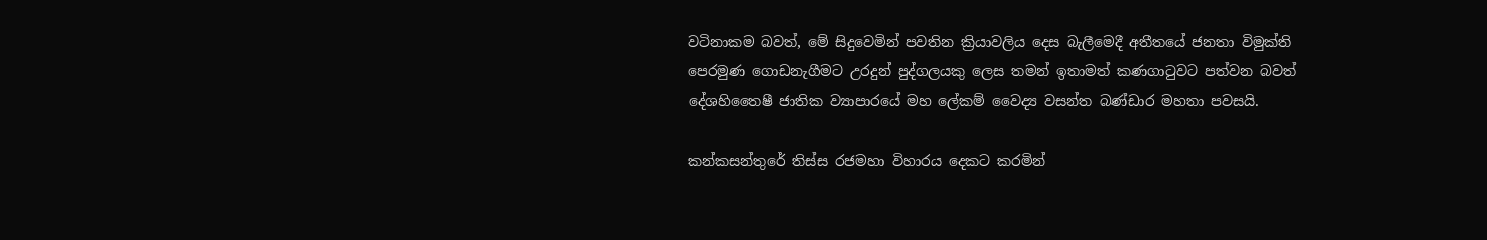වටිනාකම බවත්, මේ සිදුවෙමින් පවතින ක්‍රියාවලිය දෙස බැලීමෙදී අතීතයේ ජනතා විමුක්ති පෙරමුණ ගොඩනැගීමට උරදුන් පුද්ගලයකු ලෙස තමන් ඉතාමත් කණගාටුවට පත්වන බවත් දේශහිතෛෂී ජාතික ව්‍යාපාරයේ මහ ලේකම් වෛද්‍ය වසන්ත බණ්ඩාර මහතා පවසයි.

කන්කසන්තුරේ තිස්ස රජමහා විහාරය දෙකට කරමින්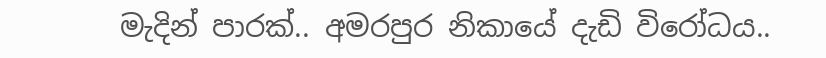මැදින් පාරක්.. අමරපුර නිකායේ දැඩි විරෝධය..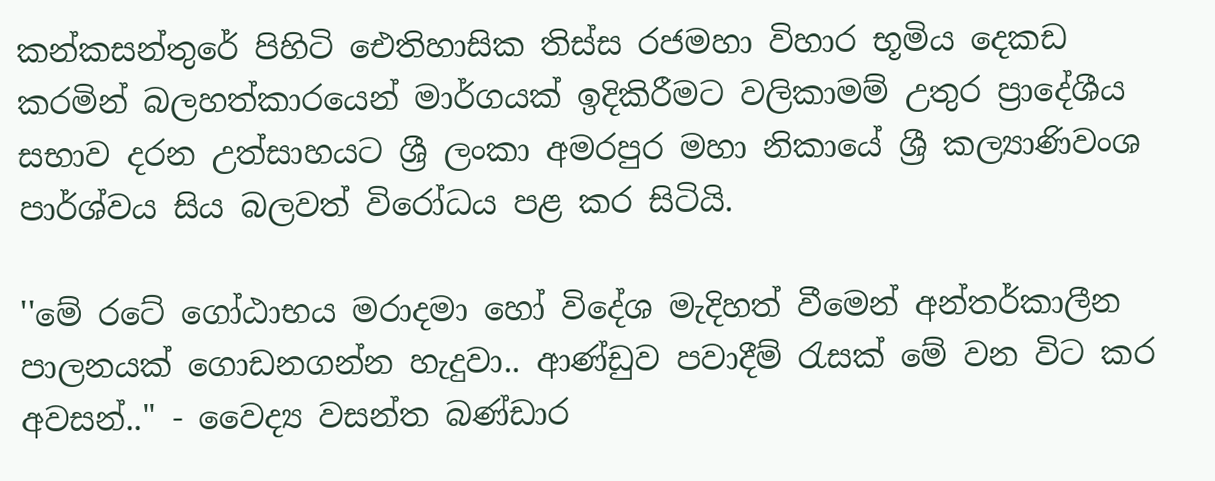කන්කසන්තුරේ පිහිටි ඓතිහාසික තිස්ස රජමහා විහාර භූමිය දෙකඩ කරමින් බලහත්කාරයෙන් මාර්ගයක් ඉදිකිරීමට වලිකාමම් උතුර ප්‍රාදේශීය සභාව දරන උත්සාහයට ශ්‍රී ලංකා අමරපුර මහා නිකායේ ශ්‍රී කල්‍යාණිවංශ පාර්ශ්වය සිය බලවත් විරෝධය පළ කර සිටියි.

''මේ රටේ ගෝඨාභය මරාදමා හෝ විදේශ මැදිහත් වීමෙන් අන්තර්කාලීන පාලනයක් ගොඩනගන්න හැදුවා.. ආණ්ඩුව පවාදීම් රැසක් මේ වන විට කර අවසන්.." - වෛද්‍ය වසන්ත බණ්ඩාර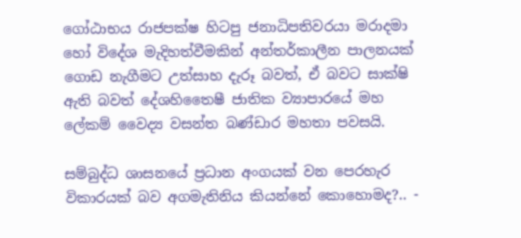ගෝඨාභය රාජපක්ෂ හිටපු ජනාධිපතිවරයා මරාදමා හෝ විදේශ මැදිහත්වීමකින් අන්තර්කාලීන පාලනයක් ගොඩ නැගීමට උත්සාහ දැරූ බවත්, ඒ බවට සාක්ෂි ඇති බවත් දේශහිතෛෂී ජාතික ව්‍යාපාරයේ මහ ලේකම් වෛද්‍ය වසන්ත බණ්ඩාර මහතා පවසයි.

සම්බුද්ධ ශාසනයේ ප්‍රධාන අංගයක් වන පෙරහැර විකාරයක් බව අගමැතිනිය කියන්නේ කොහොමද?.. -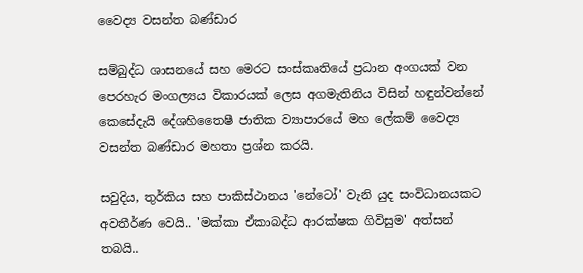වෛද්‍ය වසන්ත බණ්ඩාර

සම්බුද්ධ ශාසනයේ සහ මෙරට සංස්කෘතියේ ප්‍රධාන අංගයක් වන පෙරහැර මංගල්‍යය විකාරයක් ලෙස අගමැතිනිය විසින් හඳුන්වන්නේ කෙසේදැයි දේශහිතෛෂී ජාතික ව්‍යාපාරයේ මහ ලේකම් වෛද්‍ය වසන්ත බණ්ඩාර මහතා ප්‍රශ්න කරයි.

සවුදිය, තුර්කිය සහ පාකිස්ථානය 'නේටෝ' වැනි යුද සංවිධානයකට අවතීර්ණ වෙයි.. 'මක්කා ඒකාබද්ධ ආරක්ෂක ගිවිසුම' අත්සන් තබයි..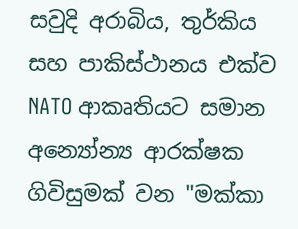සවුදි අරාබිය, තුර්කිය සහ පාකිස්ථානය එක්ව NATO ආකෘතියට සමාන අන්‍යෝන්‍ය ආරක්ෂක ගිවිසුමක් වන "මක්කා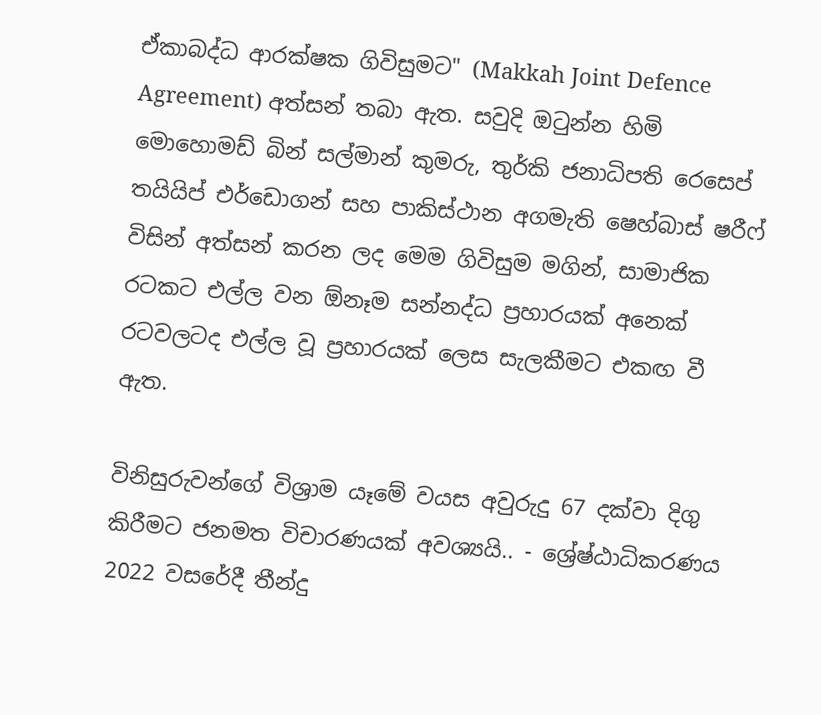ඒකාබද්ධ ආරක්ෂක ගිවිසුමට" (Makkah Joint Defence Agreement) අත්සන් තබා ඇත. සවුදි ඔටුන්න හිමි මොහොමඩ් බින් සල්මාන් කුමරු, තුර්කි ජනාධිපති රෙසෙප් තයියිප් එර්ඩොගන් සහ පාකිස්ථාන අගමැති ෂෙහ්බාස් ෂරීෆ් විසින් අත්සන් කරන ලද මෙම ගිවිසුම මගින්, සාමාජික රටකට එල්ල වන ඕනෑම සන්නද්ධ ප්‍රහාරයක් අනෙක් රටවලටද එල්ල වූ ප්‍රහාරයක් ලෙස සැලකීමට එකඟ වී ඇත.

විනිසුරුවන්ගේ විශ්‍රාම යෑමේ වයස අවුරුදු 67 දක්වා දිගු කිරීමට ජනමත විචාරණයක් අවශ්‍යයි.. - ශ්‍රේෂ්ඨාධිකරණය 2022 වසරේදී තීන්දු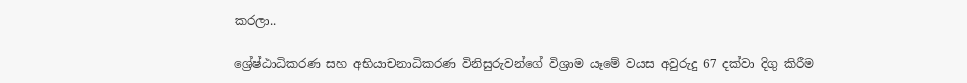කරලා..

ශ්‍රේෂ්ඨාධිකරණ සහ අභියාචනාධිකරණ විනිසුරුවන්ගේ විශ්‍රාම යෑමේ වයස අවුරුදු 67 දක්වා දිගු කිරීම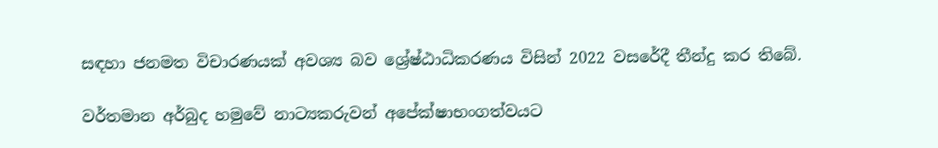සඳහා ජනමත විචාරණයක් අවශ්‍ය බව ශ්‍රේෂ්ඨාධිකරණය විසින් 2022 වසරේදී තීන්දු කර තිබේ.

වර්තමාන අර්බුද හමුවේ නාට්‍යකරුවන් අපේක්ෂාභංගත්වයට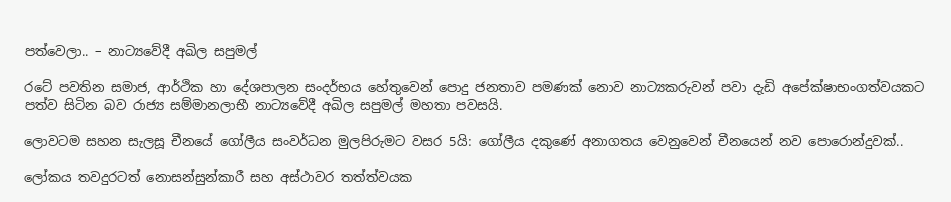පත්වෙලා.. – නාට්‍යවේදී අඛිල සපුමල්

රටේ පවතින සමාජ, ආර්ථික හා දේශපාලන සංදර්භය හේතුවෙන් පොදු ජනතාව පමණක් නොව නාට්‍යකරුවන් පවා දැඩි අපේක්ෂාභංගත්වයකට පත්ව සිටින බව රාජ්‍ය සම්මානලාභී නාට්‍යවේදී අඛිල සපුමල් මහතා පවසයි.

ලොවටම සහන සැලසූ චීනයේ ගෝලීය සංවර්ධන මුලපිරුමට වසර 5යි: ගෝලීය දකුණේ අනාගතය වෙනුවෙන් චීනයෙන් නව පොරොන්දුවක්..

ලෝකය තවදුරටත් නොසන්සුන්කාරී සහ අස්ථාවර තත්ත්වයක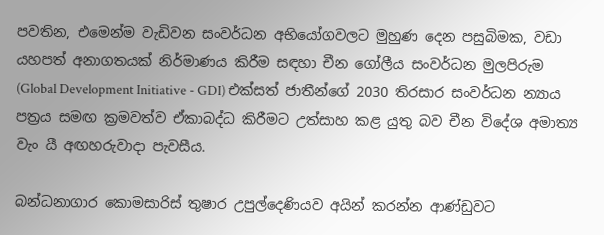පවතින, එමෙන්ම වැඩිවන සංවර්ධන අභියෝගවලට මුහුණ දෙන පසුබිමක, වඩා යහපත් අනාගතයක් නිර්මාණය කිරීම සඳහා චීන ගෝලීය සංවර්ධන මුලපිරුම (Global Development Initiative - GDI) එක්සත් ජාතීන්ගේ 2030 තිරසාර සංවර්ධන න්‍යාය පත්‍රය සමඟ ක්‍රමවත්ව ඒකාබද්ධ කිරීමට උත්සාහ කළ යුතු බව චීන විදේශ අමාත්‍ය වැං යී අඟහරුවාදා පැවසීය.

බන්ධනාගාර කොමසාරිස් තුෂාර උපුල්දෙණියව අයින් කරන්න ආණ්ඩුවට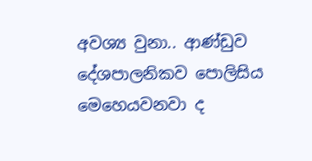අවශ්‍ය වුනා.. ආණ්ඩුව දේශපාලනිකව පොලිසිය මෙහෙයවනවා ද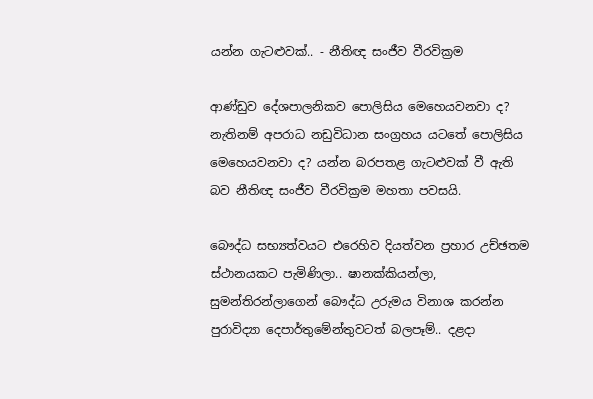යන්න ගැටළුවක්.. - නීතිඥ සංජීව වීරවික්‍රම

ආණ්ඩුව දේශපාලනිකව පොලිසිය මෙහෙයවනවා ද? නැතිනම් අපරාධ නඩුවිධාන සංග්‍රහය යටතේ පොලිසිය මෙහෙයවනවා ද? යන්න බරපතළ ගැටළුවක් වී ඇති බව නීතිඥ සංජීව වීරවික්‍රම මහතා පවසයි.

බෞද්ධ සභ්‍යත්වයට එරෙහිව දියත්වන ප්‍රහාර උච්ඡතම ස්ථානයකට පැමිණිලා.. ෂානක්කියන්ලා, සුමන්තිරන්ලාගෙන් බෞද්ධ උරුමය විනාශ කරන්න පුරාවිද්‍යා දෙපාර්තුමේන්තුවටත් බලපෑම්.. දළදා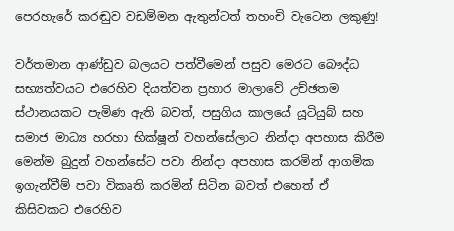පෙරහැරේ කරඬුව වඩම්මන ඇතුන්ටත් තහංචි වැටෙන ලකුණු!

වර්තමාන ආණ්ඩුව බලයට පත්වීමෙන් පසුව මෙරට බෞද්ධ සභ්‍යත්වයට එරෙහිව දියත්වන ප්‍රහාර මාලාවේ උච්ඡතම ස්ථානයකට පැමිණ ඇති බවත්, පසුගිය කාලයේ යූටියුබ් සහ සමාජ මාධ්‍ය හරහා භික්ෂූන් වහන්සේලාට නින්දා අපහාස කිරීම මෙන්ම බුදුන් වහන්සේට පවා නින්දා අපහාස කරමින් ආගමික ඉගැන්වීම් පවා විකෘති කරමින් සිටින බවත් එහෙත් ඒ කිසිවකට එරෙහිව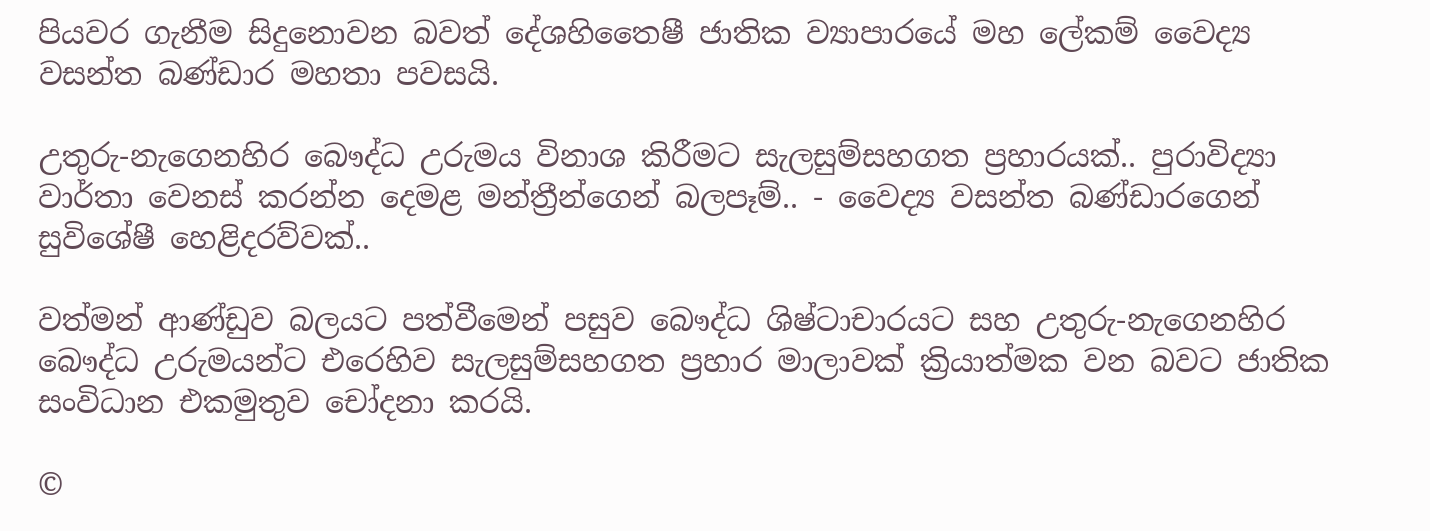පියවර ගැනීම සිදුනොවන බවත් දේශහිතෛෂී ජාතික ව්‍යාපාරයේ මහ ලේකම් වෛද්‍ය වසන්ත බණ්ඩාර මහතා පවසයි.

උතුරු-නැගෙනහිර බෞද්ධ උරුමය විනාශ කිරීමට සැලසුම්සහගත ප්‍රහාරයක්.. පුරාවිද්‍යා වාර්තා වෙනස් කරන්න දෙමළ මන්ත්‍රීන්ගෙන් බලපෑම්.. - වෛද්‍ය වසන්ත බණ්ඩාරගෙන් සුවිශේෂී හෙළිදරව්වක්..

වත්මන් ආණ්ඩුව බලයට පත්වීමෙන් පසුව බෞද්ධ ශිෂ්ටාචාරයට සහ උතුරු-නැගෙනහිර බෞද්ධ උරුමයන්ට එරෙහිව සැලසුම්සහගත ප්‍රහාර මාලාවක් ක්‍රියාත්මක වන බවට ජාතික සංවිධාන එකමුතුව චෝදනා කරයි.

©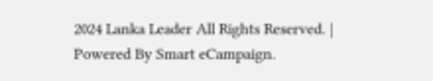2024 Lanka Leader All Rights Reserved. |
Powered By Smart eCampaign.